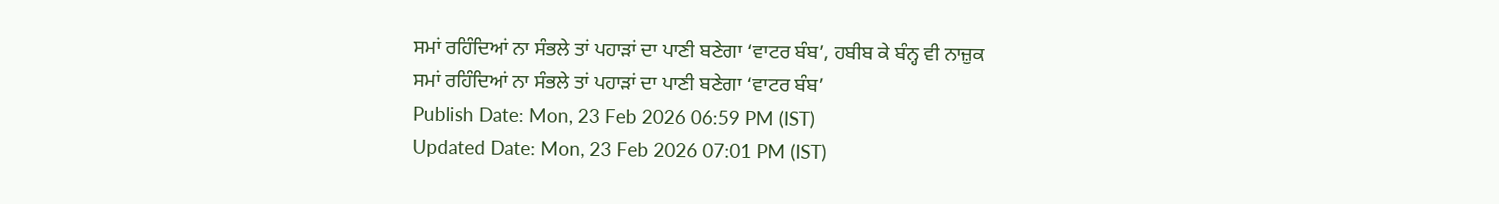ਸਮਾਂ ਰਹਿੰਦਿਆਂ ਨਾ ਸੰਭਲੇ ਤਾਂ ਪਹਾੜਾਂ ਦਾ ਪਾਣੀ ਬਣੇਗਾ ‘ਵਾਟਰ ਬੰਬ’, ਹਬੀਬ ਕੇ ਬੰਨ੍ਹ ਵੀ ਨਾਜ਼ੁਕ
ਸਮਾਂ ਰਹਿੰਦਿਆਂ ਨਾ ਸੰਭਲੇ ਤਾਂ ਪਹਾੜਾਂ ਦਾ ਪਾਣੀ ਬਣੇਗਾ ‘ਵਾਟਰ ਬੰਬ’
Publish Date: Mon, 23 Feb 2026 06:59 PM (IST)
Updated Date: Mon, 23 Feb 2026 07:01 PM (IST)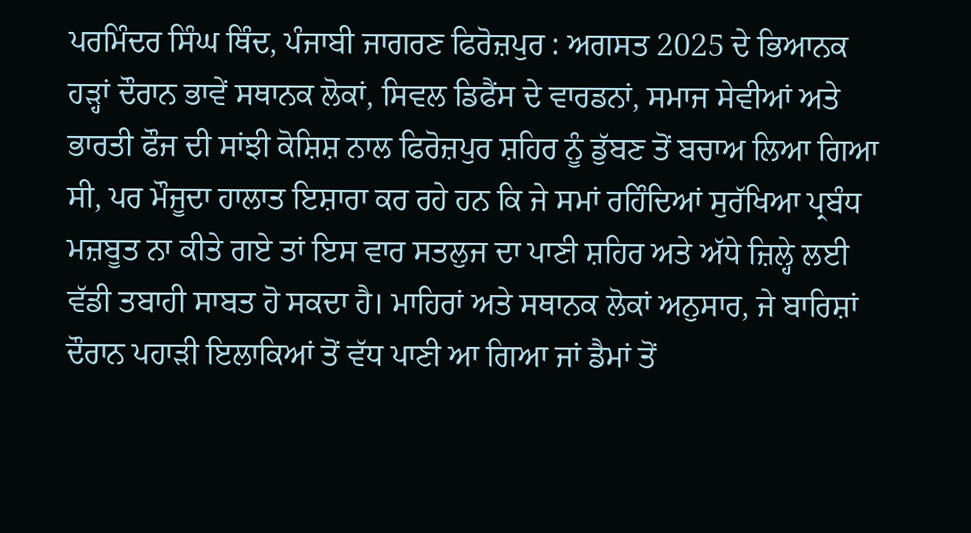ਪਰਮਿੰਦਰ ਸਿੰਘ ਥਿੰਦ, ਪੰਜਾਬੀ ਜਾਗਰਣ ਫਿਰੋਜ਼ਪੁਰ : ਅਗਸਤ 2025 ਦੇ ਭਿਆਨਕ ਹੜ੍ਹਾਂ ਦੌਰਾਨ ਭਾਵੇਂ ਸਥਾਨਕ ਲੋਕਾਂ, ਸਿਵਲ ਡਿਫੈਂਸ ਦੇ ਵਾਰਡਨਾਂ, ਸਮਾਜ ਸੇਵੀਆਂ ਅਤੇ ਭਾਰਤੀ ਫੌਜ ਦੀ ਸਾਂਝੀ ਕੋਸ਼ਿਸ਼ ਨਾਲ ਫਿਰੋਜ਼ਪੁਰ ਸ਼ਹਿਰ ਨੂੰ ਡੁੱਬਣ ਤੋਂ ਬਚਾਅ ਲਿਆ ਗਿਆ ਸੀ, ਪਰ ਮੌਜੂਦਾ ਹਾਲਾਤ ਇਸ਼ਾਰਾ ਕਰ ਰਹੇ ਹਨ ਕਿ ਜੇ ਸਮਾਂ ਰਹਿੰਦਿਆਂ ਸੁਰੱਖਿਆ ਪ੍ਰਬੰਧ ਮਜ਼ਬੂਤ ਨਾ ਕੀਤੇ ਗਏ ਤਾਂ ਇਸ ਵਾਰ ਸਤਲੁਜ ਦਾ ਪਾਣੀ ਸ਼ਹਿਰ ਅਤੇ ਅੱਧੇ ਜ਼ਿਲ੍ਹੇ ਲਈ ਵੱਡੀ ਤਬਾਹੀ ਸਾਬਤ ਹੋ ਸਕਦਾ ਹੈ। ਮਾਹਿਰਾਂ ਅਤੇ ਸਥਾਨਕ ਲੋਕਾਂ ਅਨੁਸਾਰ, ਜੇ ਬਾਰਿਸ਼ਾਂ ਦੌਰਾਨ ਪਹਾੜੀ ਇਲਾਕਿਆਂ ਤੋਂ ਵੱਧ ਪਾਣੀ ਆ ਗਿਆ ਜਾਂ ਡੈਮਾਂ ਤੋਂ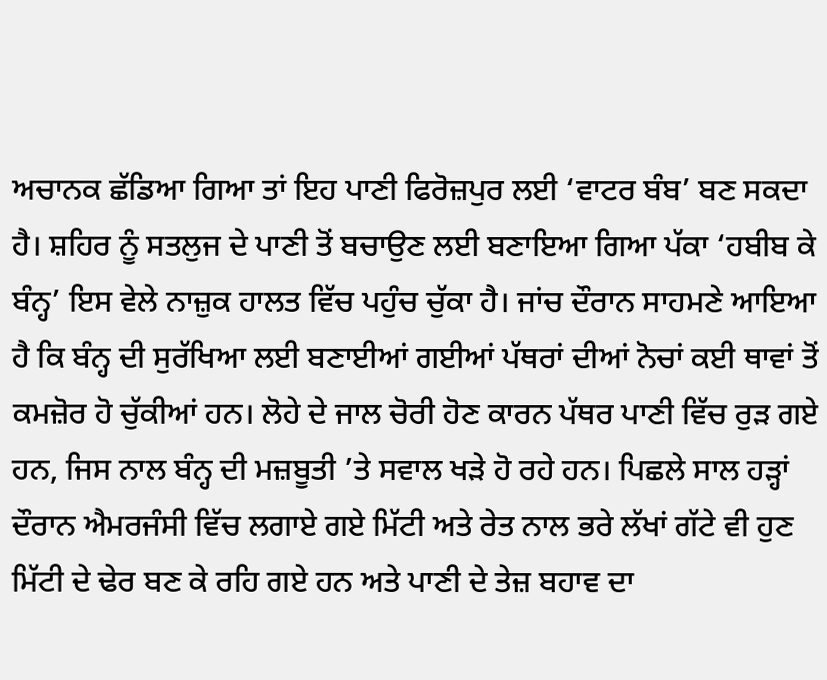ਅਚਾਨਕ ਛੱਡਿਆ ਗਿਆ ਤਾਂ ਇਹ ਪਾਣੀ ਫਿਰੋਜ਼ਪੁਰ ਲਈ ‘ਵਾਟਰ ਬੰਬ’ ਬਣ ਸਕਦਾ ਹੈ। ਸ਼ਹਿਰ ਨੂੰ ਸਤਲੁਜ ਦੇ ਪਾਣੀ ਤੋਂ ਬਚਾਉਣ ਲਈ ਬਣਾਇਆ ਗਿਆ ਪੱਕਾ ‘ਹਬੀਬ ਕੇ ਬੰਨ੍ਹ’ ਇਸ ਵੇਲੇ ਨਾਜ਼ੁਕ ਹਾਲਤ ਵਿੱਚ ਪਹੁੰਚ ਚੁੱਕਾ ਹੈ। ਜਾਂਚ ਦੌਰਾਨ ਸਾਹਮਣੇ ਆਇਆ ਹੈ ਕਿ ਬੰਨ੍ਹ ਦੀ ਸੁਰੱਖਿਆ ਲਈ ਬਣਾਈਆਂ ਗਈਆਂ ਪੱਥਰਾਂ ਦੀਆਂ ਨੋਚਾਂ ਕਈ ਥਾਵਾਂ ਤੋਂ ਕਮਜ਼ੋਰ ਹੋ ਚੁੱਕੀਆਂ ਹਨ। ਲੋਹੇ ਦੇ ਜਾਲ ਚੋਰੀ ਹੋਣ ਕਾਰਨ ਪੱਥਰ ਪਾਣੀ ਵਿੱਚ ਰੁੜ ਗਏ ਹਨ, ਜਿਸ ਨਾਲ ਬੰਨ੍ਹ ਦੀ ਮਜ਼ਬੂਤੀ ’ਤੇ ਸਵਾਲ ਖੜੇ ਹੋ ਰਹੇ ਹਨ। ਪਿਛਲੇ ਸਾਲ ਹੜ੍ਹਾਂ ਦੌਰਾਨ ਐਮਰਜੰਸੀ ਵਿੱਚ ਲਗਾਏ ਗਏ ਮਿੱਟੀ ਅਤੇ ਰੇਤ ਨਾਲ ਭਰੇ ਲੱਖਾਂ ਗੱਟੇ ਵੀ ਹੁਣ ਮਿੱਟੀ ਦੇ ਢੇਰ ਬਣ ਕੇ ਰਹਿ ਗਏ ਹਨ ਅਤੇ ਪਾਣੀ ਦੇ ਤੇਜ਼ ਬਹਾਵ ਦਾ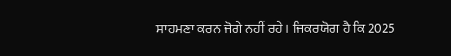ਸਾਹਮਣਾ ਕਰਨ ਜੋਗੇ ਨਹੀਂ ਰਹੇ। ਜਿਕਰਯੋਗ ਹੈ ਕਿ 2025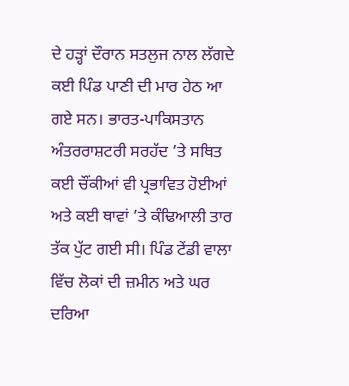ਦੇ ਹੜ੍ਹਾਂ ਦੌਰਾਨ ਸਤਲੁਜ ਨਾਲ ਲੱਗਦੇ ਕਈ ਪਿੰਡ ਪਾਣੀ ਦੀ ਮਾਰ ਹੇਠ ਆ ਗਏ ਸਨ। ਭਾਰਤ-ਪਾਕਿਸਤਾਨ ਅੰਤਰਰਾਸ਼ਟਰੀ ਸਰਹੱਦ ’ਤੇ ਸਥਿਤ ਕਈ ਚੌਂਕੀਆਂ ਵੀ ਪ੍ਰਭਾਵਿਤ ਹੋਈਆਂ ਅਤੇ ਕਈ ਥਾਵਾਂ ’ਤੇ ਕੰਢਿਆਲੀ ਤਾਰ ਤੱਕ ਪੁੱਟ ਗਈ ਸੀ। ਪਿੰਡ ਟੇਂਡੀ ਵਾਲਾ ਵਿੱਚ ਲੋਕਾਂ ਦੀ ਜ਼ਮੀਨ ਅਤੇ ਘਰ ਦਰਿਆ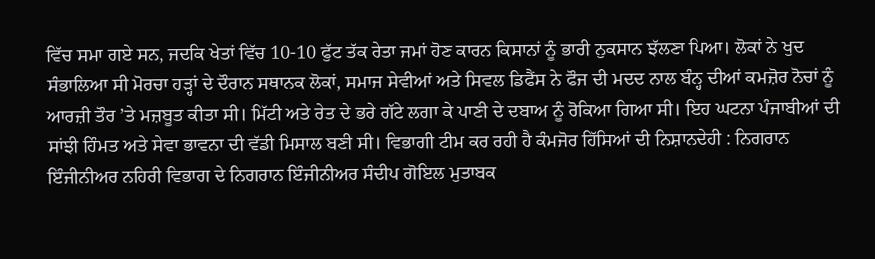ਵਿੱਚ ਸਮਾ ਗਏ ਸਨ, ਜਦਕਿ ਖੇਤਾਂ ਵਿੱਚ 10-10 ਫੁੱਟ ਤੱਕ ਰੇਤਾ ਜਮਾਂ ਹੋਣ ਕਾਰਨ ਕਿਸਾਨਾਂ ਨੂੰ ਭਾਰੀ ਨੁਕਸਾਨ ਝੱਲਣਾ ਪਿਆ। ਲੋਕਾਂ ਨੇ ਖੁਦ ਸੰਭਾਲਿਆ ਸੀ ਮੋਰਚਾ ਹੜ੍ਹਾਂ ਦੇ ਦੌਰਾਨ ਸਥਾਨਕ ਲੋਕਾਂ, ਸਮਾਜ ਸੇਵੀਆਂ ਅਤੇ ਸਿਵਲ ਡਿਫੈਂਸ ਨੇ ਫੌਜ ਦੀ ਮਦਦ ਨਾਲ ਬੰਨ੍ਹ ਦੀਆਂ ਕਮਜ਼ੋਰ ਨੋਚਾਂ ਨੂੰ ਆਰਜ਼ੀ ਤੌਰ ’ਤੇ ਮਜ਼ਬੂਤ ਕੀਤਾ ਸੀ। ਮਿੱਟੀ ਅਤੇ ਰੇਤ ਦੇ ਭਰੇ ਗੱਟੇ ਲਗਾ ਕੇ ਪਾਣੀ ਦੇ ਦਬਾਅ ਨੂੰ ਰੋਕਿਆ ਗਿਆ ਸੀ। ਇਹ ਘਟਨਾ ਪੰਜਾਬੀਆਂ ਦੀ ਸਾਂਝੀ ਹਿੰਮਤ ਅਤੇ ਸੇਵਾ ਭਾਵਨਾ ਦੀ ਵੱਡੀ ਮਿਸਾਲ ਬਣੀ ਸੀ। ਵਿਭਾਗੀ ਟੀਮ ਕਰ ਰਹੀ ਹੈ ਕੰਮਜੋਰ ਹਿੱਸਿਆਂ ਦੀ ਨਿਸ਼ਾਨਦੇਹੀ : ਨਿਗਰਾਨ ਇੰਜੀਨੀਅਰ ਨਹਿਰੀ ਵਿਭਾਗ ਦੇ ਨਿਗਰਾਨ ਇੰਜੀਨੀਅਰ ਸੰਦੀਪ ਗੋਇਲ ਮੁਤਾਬਕ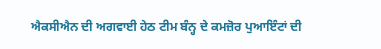ਐਕਸੀਐਨ ਦੀ ਅਗਵਾਈ ਹੇਠ ਟੀਮ ਬੰਨ੍ਹ ਦੇ ਕਮਜ਼ੋਰ ਪੁਆਇੰਟਾਂ ਦੀ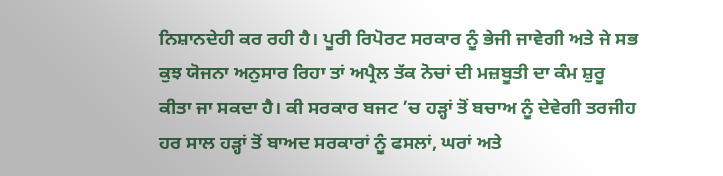ਨਿਸ਼ਾਨਦੇਹੀ ਕਰ ਰਹੀ ਹੈ। ਪੂਰੀ ਰਿਪੋਰਟ ਸਰਕਾਰ ਨੂੰ ਭੇਜੀ ਜਾਵੇਗੀ ਅਤੇ ਜੇ ਸਭ ਕੁਝ ਯੋਜਨਾ ਅਨੁਸਾਰ ਰਿਹਾ ਤਾਂ ਅਪ੍ਰੈਲ ਤੱਕ ਨੋਚਾਂ ਦੀ ਮਜ਼ਬੂਤੀ ਦਾ ਕੰਮ ਸ਼ੁਰੂ ਕੀਤਾ ਜਾ ਸਕਦਾ ਹੈ। ਕੀ ਸਰਕਾਰ ਬਜਟ ’ਚ ਹੜ੍ਹਾਂ ਤੋਂ ਬਚਾਅ ਨੂੰ ਦੇਵੇਗੀ ਤਰਜੀਹ ਹਰ ਸਾਲ ਹੜ੍ਹਾਂ ਤੋਂ ਬਾਅਦ ਸਰਕਾਰਾਂ ਨੂੰ ਫਸਲਾਂ, ਘਰਾਂ ਅਤੇ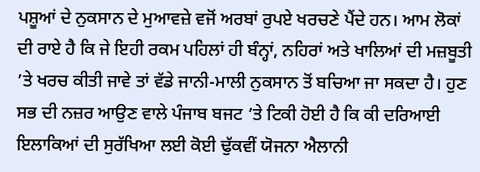ਪਸ਼ੂਆਂ ਦੇ ਨੁਕਸਾਨ ਦੇ ਮੁਆਵਜ਼ੇ ਵਜੋਂ ਅਰਬਾਂ ਰੁਪਏ ਖਰਚਣੇ ਪੈਂਦੇ ਹਨ। ਆਮ ਲੋਕਾਂ ਦੀ ਰਾਏ ਹੈ ਕਿ ਜੇ ਇਹੀ ਰਕਮ ਪਹਿਲਾਂ ਹੀ ਬੰਨ੍ਹਾਂ, ਨਹਿਰਾਂ ਅਤੇ ਖਾਲਿਆਂ ਦੀ ਮਜ਼ਬੂਤੀ ’ਤੇ ਖਰਚ ਕੀਤੀ ਜਾਵੇ ਤਾਂ ਵੱਡੇ ਜਾਨੀ-ਮਾਲੀ ਨੁਕਸਾਨ ਤੋਂ ਬਚਿਆ ਜਾ ਸਕਦਾ ਹੈ। ਹੁਣ ਸਭ ਦੀ ਨਜ਼ਰ ਆਉਣ ਵਾਲੇ ਪੰਜਾਬ ਬਜਟ ’ਤੇ ਟਿਕੀ ਹੋਈ ਹੈ ਕਿ ਕੀ ਦਰਿਆਈ ਇਲਾਕਿਆਂ ਦੀ ਸੁਰੱਖਿਆ ਲਈ ਕੋਈ ਢੁੱਕਵੀਂ ਯੋਜਨਾ ਐਲਾਨੀ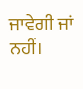ਜਾਵੇਗੀ ਜਾਂ ਨਹੀਂ।